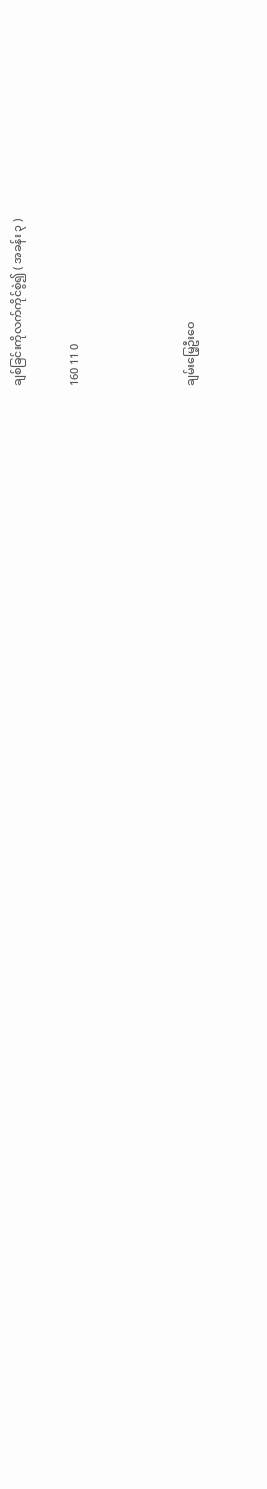ချစ်ခြင်းကိုလက်ကိုင်စွဲ၍ ( အခန်း ၃ )

160 11 0



ချမ်းမြေ့ဦးဝေ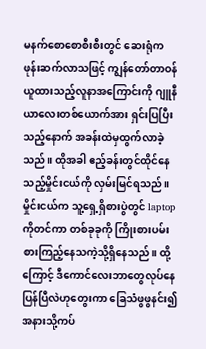မနက်စောစောစီးစီးတွင် ဆေးရုံကဖုန်းဆက်လာသဖြင့် ကျွန်တော်တာဝန်ယူထားသည့်လူနာအကြောင်းကို ဂျူနီယာလေးတစ်ယောက်အား ရှင်းပြပြီးသည့်နောက် အခန်းထဲမှထွက်လာခဲ့သည်။ ထိုအခါ ဧည့်ခန်းတွင်ထိုင်နေသည့်မှိုင်းငယ်ကို လှမ်းမြင်ရသည်။ မှိုင်းငယ်က သူ့ရှေ့ရှိစားပွဲတွင် laptop ကိုတင်ကာ တစ်ခုခုကို ကြိုးစားပမ်းစားကြည့်နေသကဲ့သို့ရှိနေသည်။ ထို့ကြောင့် ဒီကောင်လေးဘာတွေလုပ်နေပြန်ပြီလဲဟုတွေးကာ ခြေသံဖွဖွနင်း၍အနားသို့ကပ်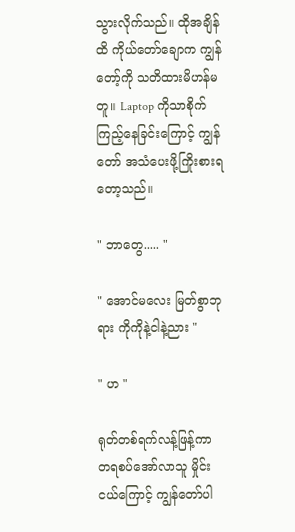သွားလိုက်သည်။ ထိုအချိန်ထိ ကိုယ်တော်ချောက ကျွန်တော့်ကို သတိထားမိဟန်မတူ။ Laptop ကိုသာစိုက်ကြည့်နေခြင်းကြောင့် ကျွန်တော် အသံပေးဖို့ကြိုးစားရတော့သည်။

" ဘာတွေ..... "

" အောင်မလေး မြတ်စွာဘုရား ကိုကိုနဲ့ငါနဲ့ညား "

" ဟ "

ရုတ်တစ်ရက်လန့်ဖြန့်ကာ တရစပ်အော်လာသူ မှိုင်းငယ်ကြောင့် ကျွန်တော်ပါ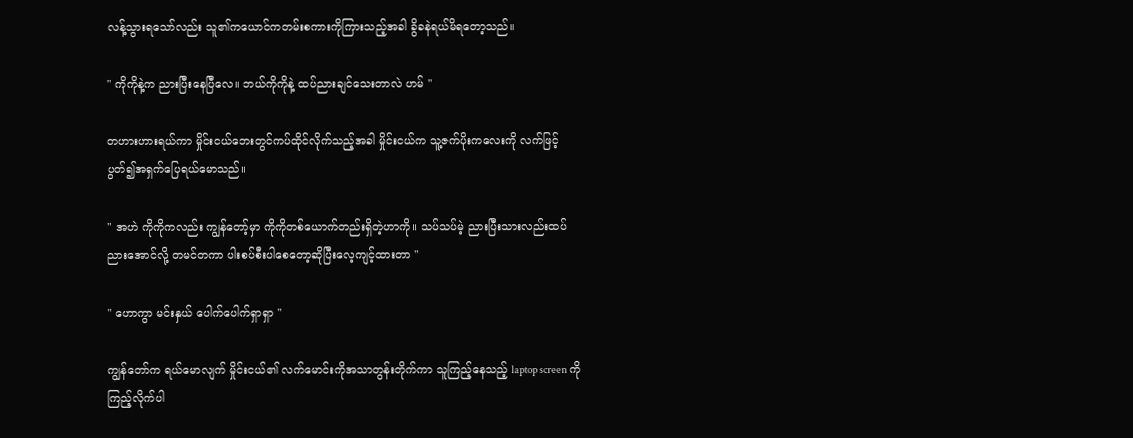လန့်သွားရသော်လည်း သူ၏ကယောင်ကတမ်းစကားကိုကြားသည့်အခါ ခွိခနဲရယ်မိရတော့သည်။

" ကိုကိုနဲ့က ညားပြီးနေပြီလေ။ ဘယ်ကိုကိုနဲ့ ထပ်ညားချင်သေးတာလဲ ဟမ် "

တဟားဟားရယ်ကာ မှိုင်းငယ်ဘေးတွင်ကပ်ထိုင်လိုက်သည့်အခါ မှိုင်းငယ်က သူ့ဇက်ပိုးကလေးကို လက်ဖြင့်ပွတ်၍အရှက်ပြေရယ်မောသည်။

" အဟဲ ကိုကိုကလည်း ကျွန်တော့်မှာ ကိုကိုတစ်ယောက်တည်းရှိတဲ့ဟာကို။ သပ်သပ်မဲ့ ညားပြီးသားလည်းထပ်ညားအောင်လို့ တမင်တကာ ပါးစပ်စီးပါစေတော့ဆိုပြီးလေ့ကျင့်ထားတာ "

" ဟောကွာ မင်းနှယ် ပေါက်ပေါက်ရှာရှာ "

ကျွန်တော်က ရယ်မောလျက် မှိုင်းငယ်၏ လက်မောင်းကိုအသာတွန်းတိုက်ကာ သူကြည့်နေသည့် laptop screen ကို ကြည့်လိုက်ပါ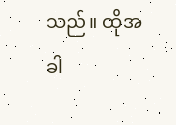သည်။ ထိုအခါ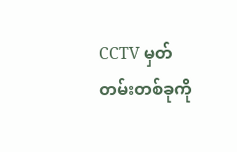CCTV မှတ်တမ်းတစ်ခုကို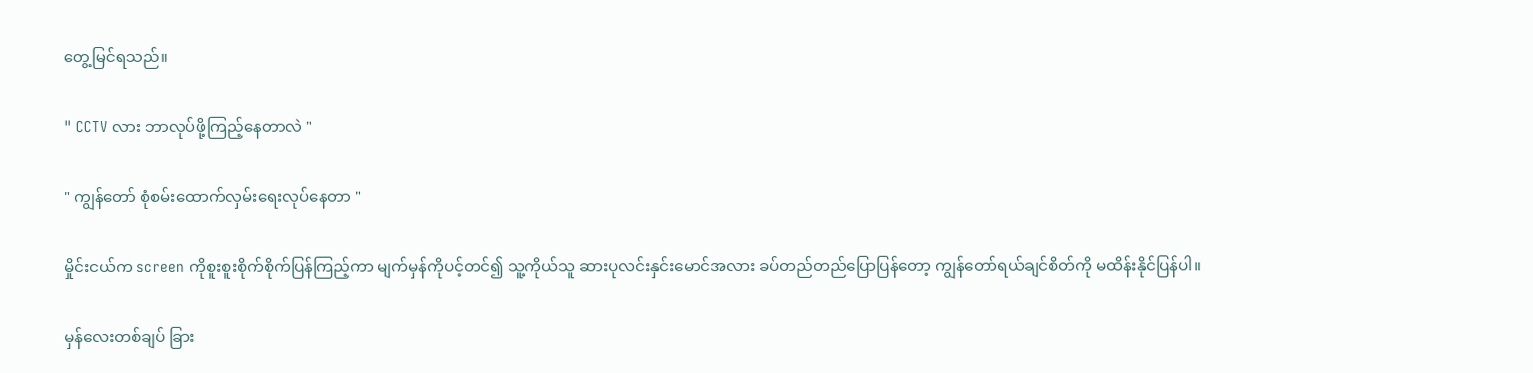တွေ့မြင်ရသည်။

" CCTV လား ဘာလုပ်ဖို့ကြည့်နေတာလဲ "

" ကျွန်တော် စုံစမ်းထောက်လှမ်းရေးလုပ်နေတာ "

မှိုင်းငယ်က screen ကိုစူးစူးစိုက်စိုက်ပြန်ကြည့်ကာ မျက်မှန်ကိုပင့်တင်၍ ‌သူ့ကိုယ်သူ ဆားပုလင်းနှင်းမောင်အလား ခပ်တည်တည်ပြောပြန်တော့ ကျွန်တော်ရယ်ချင်စိတ်ကို မထိန်းနိုင်ပြန်ပါ။

မှန်လေးတစ်ချပ် ခြား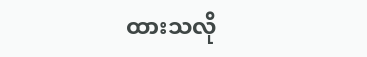ထားသလို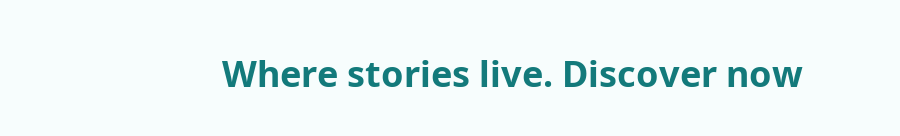Where stories live. Discover now